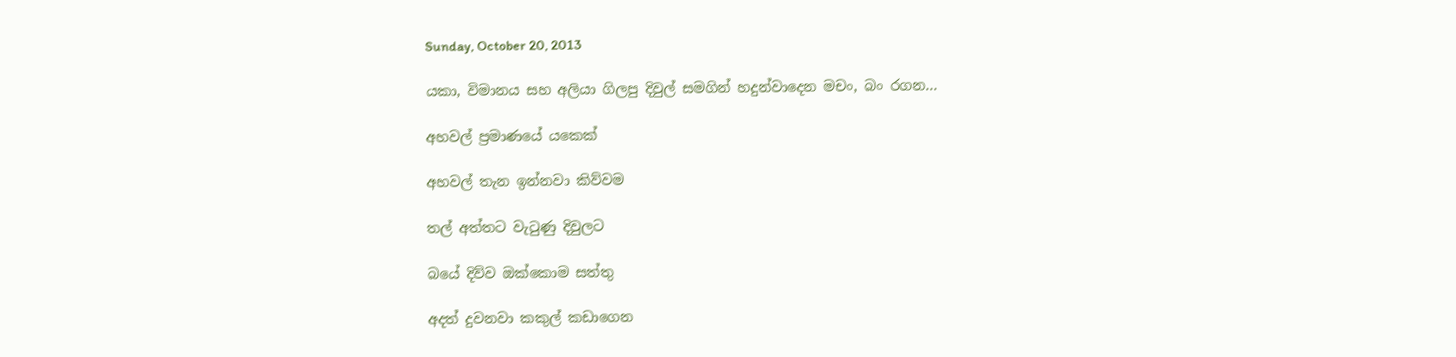Sunday, October 20, 2013

යකා, විමානය සහ අලියා ගිලපු දිවුල් සමගින් හදුන්වාදෙන මචං, බං රගන...

අහවල් ප්‍රමාණයේ යකෙක්

අහවල් තැන ඉන්නවා කිව්වම

තල් අත්තට වැටුණු දිවුලට

බයේ දිව්ව ඔක්කොම සත්තු

අදත් දුවනවා කකුල් කඩාගෙන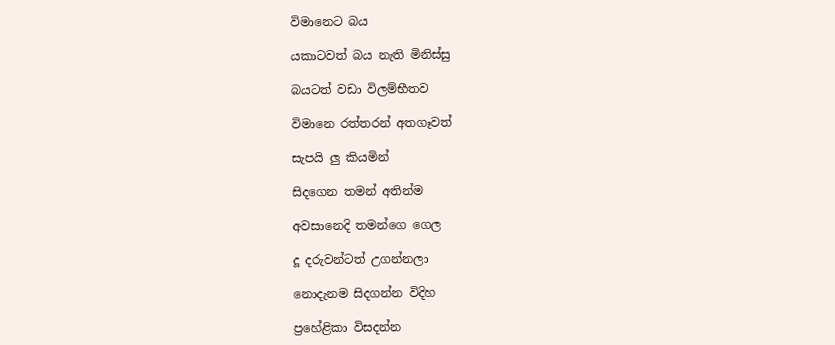විමානෙට බය

යකාටවත් බය නැති මිනිස්සු

බයටත් වඩා විලම්භීතව

විමානෙ රත්තරන් අතගෑවත්

සැපයි ලු කියමින්

සිදගෙන තමන් අතින්ම

අවසානෙදි තමන්ගෙ ගෙල

දූ දරුවන්ටත් උගන්නලා

නොදැනම සිදගන්න විදිහ

ප්‍රහේළිකා විසදන්න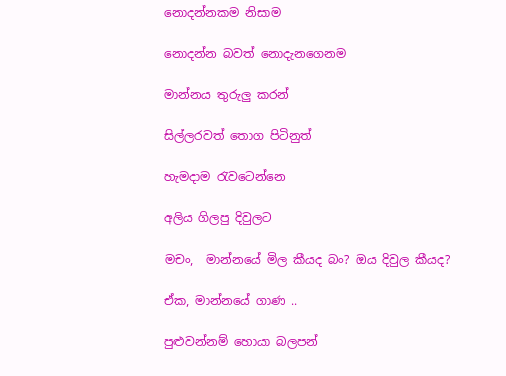නොදන්නකම නිසාම

නොදන්න බවත් නොදැනගෙනම

මාන්නය තුරුලු කරන්

සිල්ලරවත් තොග පිටිනුත්

හැම‍දාම රැවටෙන්නෙ

අලිය ගිලපු දිවුලට

මචං,  මාන්නයේ මිල කීයද බං? ඔය දිවුල කීයද?

ඒක, මාන්නයේ ගාණ ..

පුළුවන්නම් හොයා බලපන්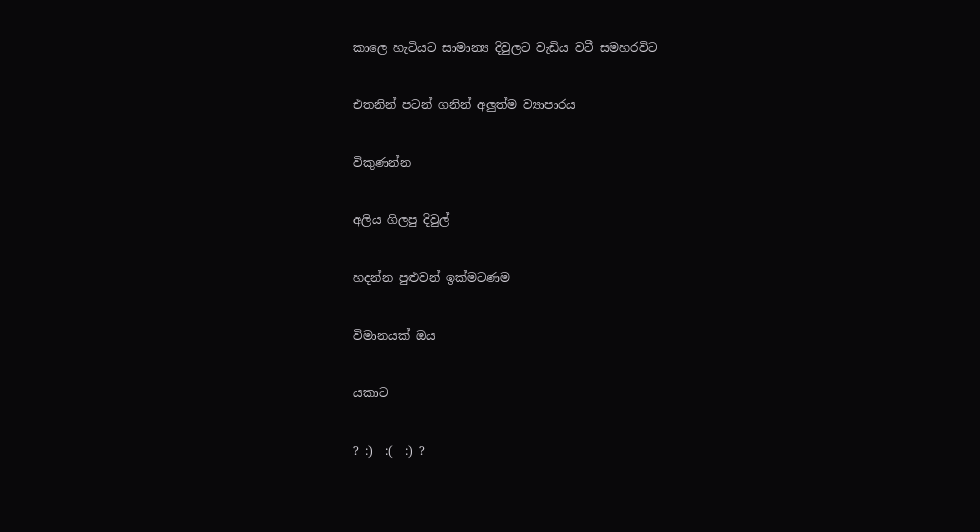කාලෙ හැටියට සාමාන්‍ය දිවුලට වැඩිය වටී සමහරවිට

එතනින් පටන් ගනින් අලුත්ම ව්‍යාපාරය

විකුණන්න

අලිය ගිලපු දිවුල්

හදන්න පුළුවන් ඉක්මටණම

විමානයක් ඔය

යකාට

? :)  :(  :) ?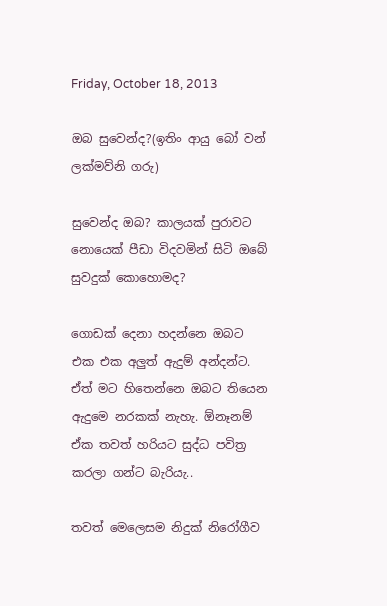Friday, October 18, 2013

ඔබ සුවෙන්ද?(ඉතිං ආයු බෝ වන් ලක්මව්නි ගරු)

සුවෙන්ද ඔබ? කාලයක් පුරාවට නොයෙක් පීඩා විදවමින් සිටි ඔබේ සුවදුක් කොහොමද?

ගොඩක් දෙනා හදන්නෙ ඔබට එක එක අලුත් ඇදුම් අන්දන්ට. ඒත් මට හිතෙන්නෙ ඔබට තියෙන ඇදුමෙ නරකක් නැහැ. ඕනෑනම් ඒක තවත් හරියට සුද්ධ පවිත්‍ර කරලා ගන්ට බැරියැ..

තවත් මෙලෙසම නි‍දුක් නිරෝගීව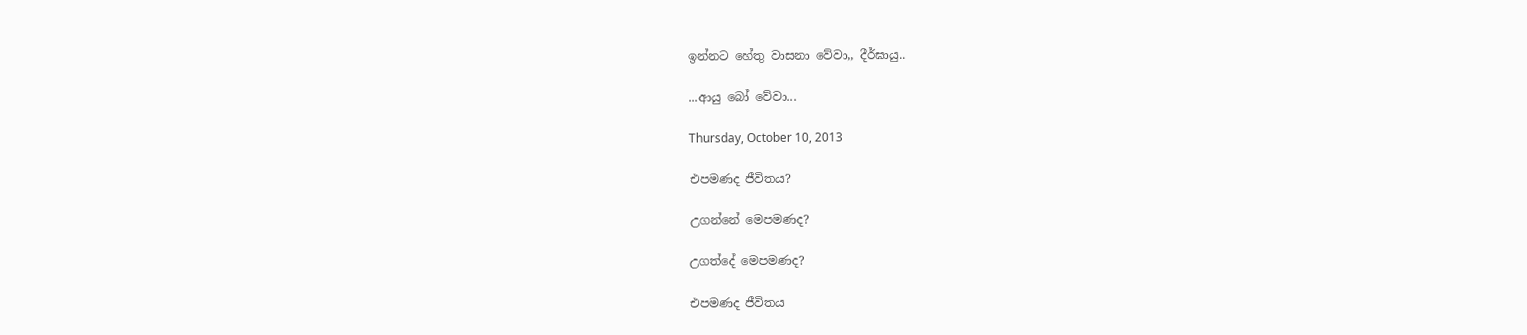ඉන්නට හේතු වාසනා වේවා,, දීර්ඝායු..

...ආයු බෝ වේවා...

Thursday, October 10, 2013

එපමණද ජීවිතය?

උගන්නේ මෙපමණද?

උගත්දේ මෙපමණද?

එපමණද ජීවිතය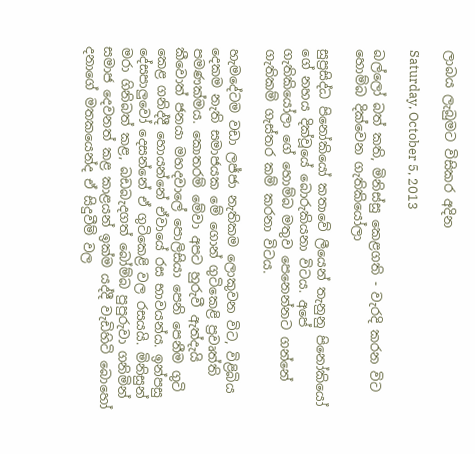ලාබය ලැබුමට විසිකර අදින

Saturday, October 5, 2013

බල්ලෝ බත් කති, මිනිස්සු කෙළගති - වැරදි කරන විට හොම්බ දික්වෙන ගැතිකියෝලා

සුප්‍රසිද්ධ පිනෝ‍කියෝ කතාවේ ලීයෙන් තැනුනු පිනෝකියෝ ගේ නහය දික්වූයේ බොරුකියනා විටය. අපේ ගැතිකියෝලා ‍ගේ හොම්බ මතුව පෙනෙන්නට ගන්නේ ගැතිකම් ගැස්තර කම් කරනා විටය.

හැමදේටම වඩා ලජ්ජා නැතිකම ලොකුවන විට, විළිබිය දෙකම නැති සමාජයක මේ ගොන් ගුටිකෙළි ප්‍රවෘත්ති පමණක්මය. කොතරම් මේවා අපට හුරුවී ඇත්දැයි කීවොත් ජනයා මහ‍දවාලේ පොලිසියා පෙනි පෙනීම ගුටි කෙළ ගනිද්දී හොයන්නේ ඒවායේ රස භාවයන්ය. ඉන්පසු දේසපාලුවෝ දෙසන්නේ ඒ ගුටිකෙළි වල රසයයි. මිනිසුන් මරා ගිනිබත් කළ, බඩබැදගත් බෝම්බ පුපුරුවා ගනිමින් සමාජ දෙවනත් කළ කාළයන් ඉක්ම යද්දී වැඩිහිටි බොහෝ දනාගේ මතකයෙන්ද ඒ සිදුවීම් වල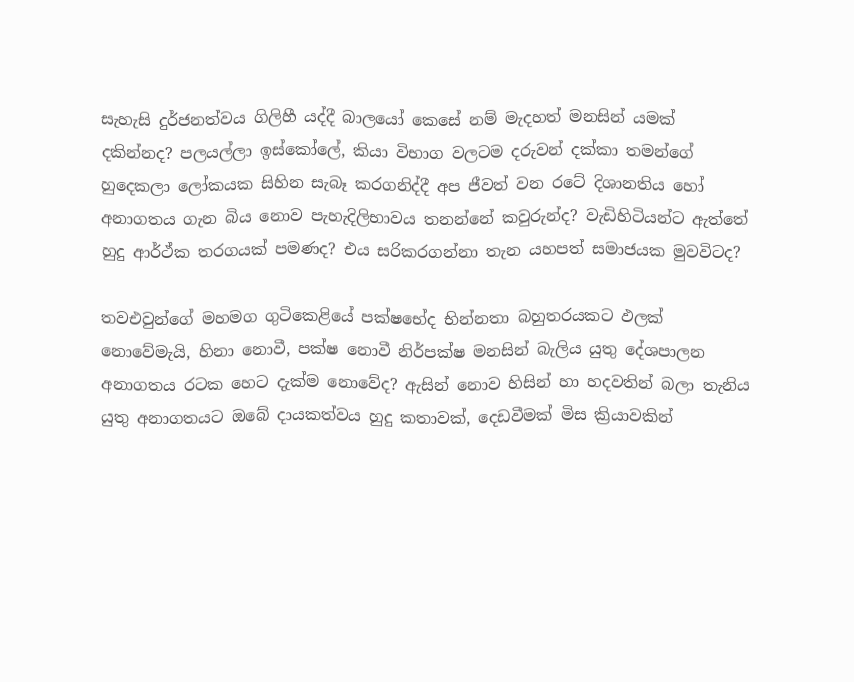සැහැසි දුර්ජනත්වය ගිලිහී යද්දී බාලයෝ කෙසේ නම් මැදහත් මනසින් යමක් දකින්නද? පලයල්ලා ඉස්කෝලේ, කියා විභාග වලටම දරුවන් දක්කා තමන්ගේ හුදෙකලා ලෝකයක සිහින සැබෑ කරගනිද්දී අප ජීවත් වන රටේ දිශානතිය හෝ අනාගතය ගැන බිය නොව පැහැදිලිභාවය තනන්නේ කවුරුන්ද? වැඩිහිටියන්ට ඇත්තේ හුදු ආර්ථ්ක තරගයක් පමණද? එය සරිකරගන්නා තැන යහපත් සමාජයක මුවවිටද?

තවඑවුන්ගේ මහමග ගුටිකෙළියේ පක්ෂභේද භින්නතා බහුතරයකට ඵලක් නොවේමැයි, හිනා නොවී, පක්ෂ නොවී නිර්පක්ෂ මනසින් බැලිය යුතු දේශපාලන අනාගතය රටක හෙට දැක්ම නොවේද? ඇසින් නොව හිසින් හා හදවතින් බලා තැනිය යුතු අනාගතයට ඔබේ දායකත්වය හුදු කතාවක්, දෙඩවීමක් මිස ක්‍රියාවකින්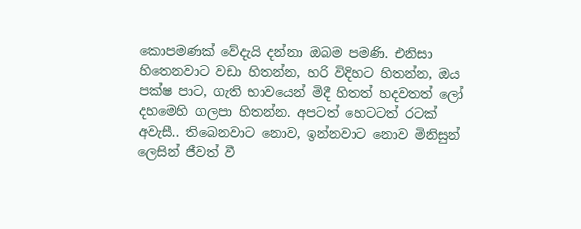කොපමණක් වේදැයි දන්නා ඔබම පමණි. එනිසා හිතෙනවාට වඩා හිතන්න, හරි විදිහට හිතන්න, ඔය පක්ෂ පාට, ගැති භාවයෙන් මිදී හිතත් හදවතත් ලෝ දහමෙහි ගලපා හිතන්න. අපටත් හෙටටත් රටක් අවැසී.. තිබෙනවාට නොව, ඉන්නවාට ‍නොව මිනිසුන් ලෙසින් ජීවත් වී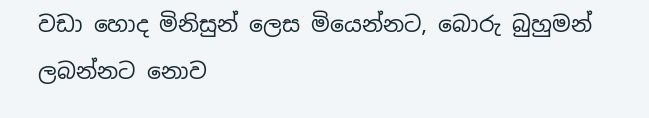වඩා හොද මිනිසුන් ලෙස මියෙන්නට, බොරු බුහුමන් ලබන්නට නොව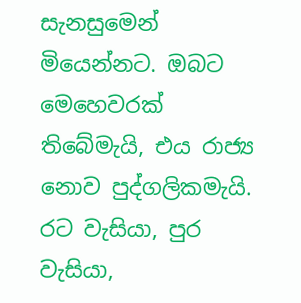සැනසුමෙන් මියෙන්නට‍‍. ඔබට මෙහෙවරක් තිබේමැයි, එය රාජ්‍ය නොව පුද්ගලිකමැයි. රට වැසියා, පුර වැසියා,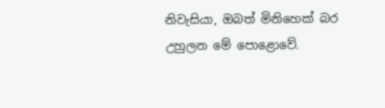නිවැසියා, ඔබත් මිනිහෙක් බර උහුලන මේ පොළොවේ.